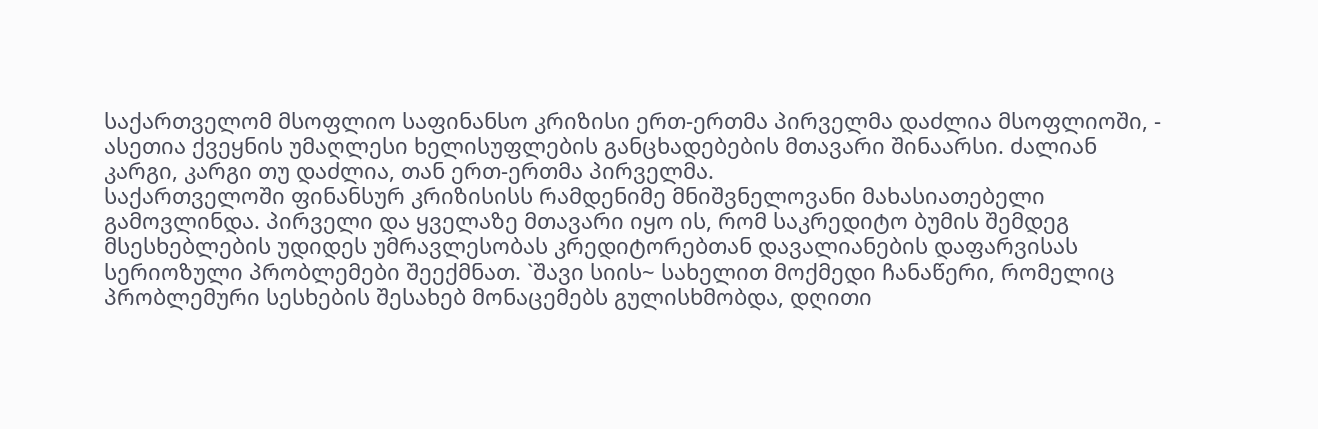საქართველომ მსოფლიო საფინანსო კრიზისი ერთ-ერთმა პირველმა დაძლია მსოფლიოში, - ასეთია ქვეყნის უმაღლესი ხელისუფლების განცხადებების მთავარი შინაარსი. ძალიან კარგი, კარგი თუ დაძლია, თან ერთ-ერთმა პირველმა.
საქართველოში ფინანსურ კრიზისისს რამდენიმე მნიშვნელოვანი მახასიათებელი გამოვლინდა. პირველი და ყველაზე მთავარი იყო ის, რომ საკრედიტო ბუმის შემდეგ მსესხებლების უდიდეს უმრავლესობას კრედიტორებთან დავალიანების დაფარვისას სერიოზული პრობლემები შეექმნათ. `შავი სიის~ სახელით მოქმედი ჩანაწერი, რომელიც პრობლემური სესხების შესახებ მონაცემებს გულისხმობდა, დღითი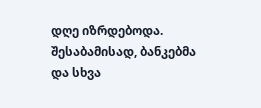დღე იზრდებოდა. შესაბამისად, ბანკებმა და სხვა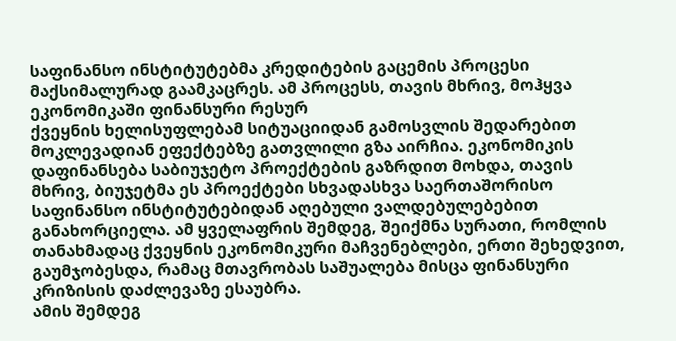საფინანსო ინსტიტუტებმა კრედიტების გაცემის პროცესი მაქსიმალურად გაამკაცრეს. ამ პროცესს, თავის მხრივ, მოჰყვა ეკონომიკაში ფინანსური რესურ
ქვეყნის ხელისუფლებამ სიტუაციიდან გამოსვლის შედარებით მოკლევადიან ეფექტებზე გათვლილი გზა აირჩია. ეკონომიკის დაფინანსება საბიუჯეტო პროექტების გაზრდით მოხდა, თავის მხრივ, ბიუჯეტმა ეს პროექტები სხვადასხვა საერთაშორისო საფინანსო ინსტიტუტებიდან აღებული ვალდებულებებით განახორციელა. ამ ყველაფრის შემდეგ, შეიქმნა სურათი, რომლის თანახმადაც ქვეყნის ეკონომიკური მაჩვენებლები, ერთი შეხედვით, გაუმჯობესდა, რამაც მთავრობას საშუალება მისცა ფინანსური კრიზისის დაძლევაზე ესაუბრა.
ამის შემდეგ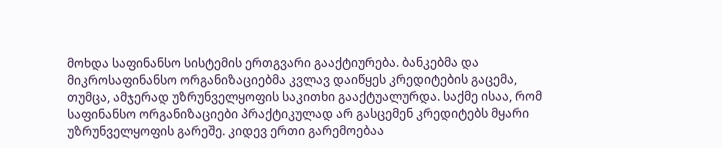მოხდა საფინანსო სისტემის ერთგვარი გააქტიურება. ბანკებმა და მიკროსაფინანსო ორგანიზაციებმა კვლავ დაიწყეს კრედიტების გაცემა, თუმცა, ამჯერად უზრუნველყოფის საკითხი გააქტუალურდა. საქმე ისაა, რომ საფინანსო ორგანიზაციები პრაქტიკულად არ გასცემენ კრედიტებს მყარი უზრუნველყოფის გარეშე. კიდევ ერთი გარემოებაა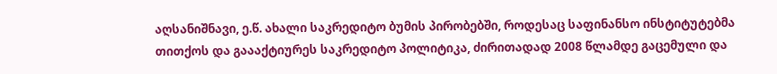აღსანიშნავი, ე.წ. ახალი საკრედიტო ბუმის პირობებში, როდესაც საფინანსო ინსტიტუტებმა თითქოს და გაააქტიურეს საკრედიტო პოლიტიკა, ძირითადად 2008 წლამდე გაცემული და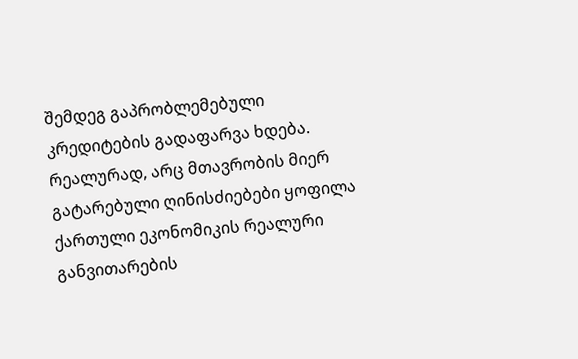შემდეგ გაპრობლემებული კრედიტების გადაფარვა ხდება.
რეალურად, არც მთავრობის მიერ გატარებული ღინისძიებები ყოფილა ქართული ეკონომიკის რეალური განვითარების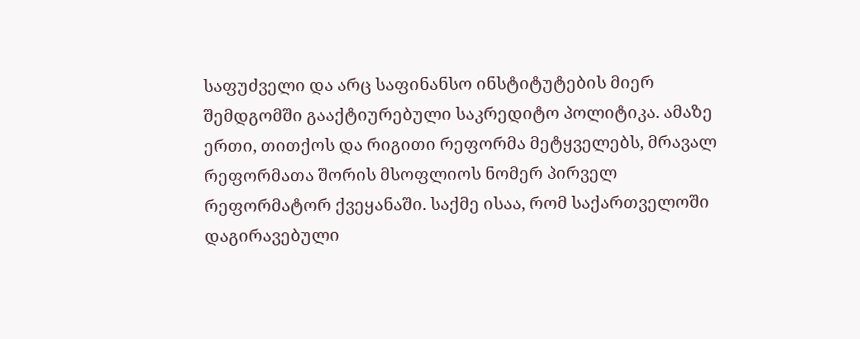საფუძველი და არც საფინანსო ინსტიტუტების მიერ შემდგომში გააქტიურებული საკრედიტო პოლიტიკა. ამაზე ერთი, თითქოს და რიგითი რეფორმა მეტყველებს, მრავალ რეფორმათა შორის მსოფლიოს ნომერ პირველ რეფორმატორ ქვეყანაში. საქმე ისაა, რომ საქართველოში დაგირავებული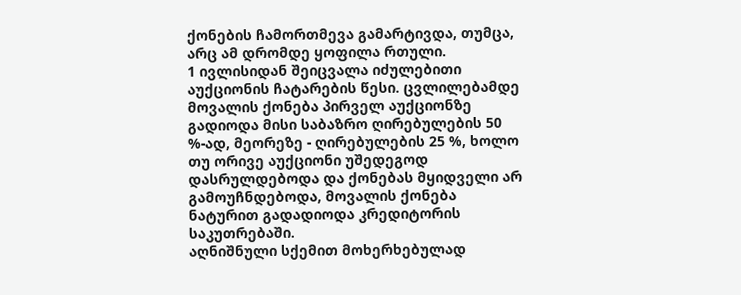ქონების ჩამორთმევა გამარტივდა, თუმცა, არც ამ დრომდე ყოფილა რთული.
1 ივლისიდან შეიცვალა იძულებითი აუქციონის ჩატარების წესი. ცვლილებამდე მოვალის ქონება პირველ აუქციონზე გადიოდა მისი საბაზრო ღირებულების 50 %-ად, მეორეზე - ღირებულების 25 %, ხოლო თუ ორივე აუქციონი უშედეგოდ დასრულდებოდა და ქონებას მყიდველი არ გამოუჩნდებოდა, მოვალის ქონება ნატურით გადადიოდა კრედიტორის საკუთრებაში.
აღნიშნული სქემით მოხერხებულად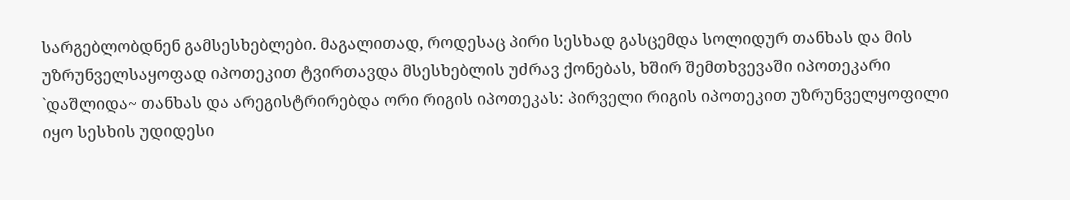სარგებლობდნენ გამსესხებლები. მაგალითად, როდესაც პირი სესხად გასცემდა სოლიდურ თანხას და მის უზრუნველსაყოფად იპოთეკით ტვირთავდა მსესხებლის უძრავ ქონებას, ხშირ შემთხვევაში იპოთეკარი `დაშლიდა~ თანხას და არეგისტრირებდა ორი რიგის იპოთეკას: პირველი რიგის იპოთეკით უზრუნველყოფილი იყო სესხის უდიდესი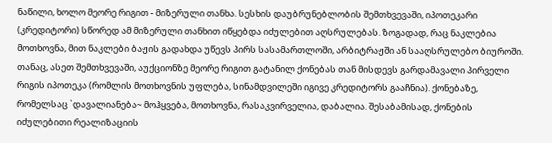ნაწილი, ხოლო მეორე რიგით - მიზერული თანხა. სესხის დაუბრუნებლობის შემთხვევაში, იპოთეკარი (კრედიტორი) სწორედ ამ მიზერული თანხით იწყებდა იძულებით აღსრულებას. ზოგადად, რაც ნაკლებია მოთხოვნა, მით ნაკლები ბაჟის გადახდა უწევს პირს სასამართლოში, არბიტრაჟში ან სააღსრულებო ბიუროში. თანაც, ასეთ შემთხვევაში, აუქციონზე მეორე რიგით გატანილ ქონებას თან მისდევს გარდამავალი პირველი რიგის იპოთეკა (რომლის მოთხოვნის უფლება, სინამდვილეში იგივე კრედიტორს გააჩნია). ქონებაზე, რომელსაც `დავალიანება~ მოჰყვება, მოთხოვნა, რასაკვირველია, დაბალია. შესაბამისად, ქონების იძულებითი რეალიზაციის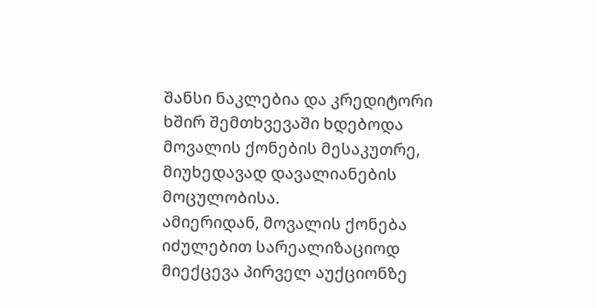შანსი ნაკლებია და კრედიტორი ხშირ შემთხვევაში ხდებოდა მოვალის ქონების მესაკუთრე, მიუხედავად დავალიანების მოცულობისა.
ამიერიდან, მოვალის ქონება იძულებით სარეალიზაციოდ მიექცევა პირველ აუქციონზე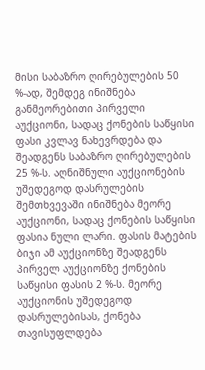მისი საბაზრო ღირებულების 50 %-ად, შემდეგ ინიშნება განმეორებითი პირველი აუქციონი, სადაც ქონების საწყისი ფასი კვლავ ნახევრდება და შეადგენს საბაზრო ღირებულების 25 %-ს. აღნიშნული აუქციონების უშედეგოდ დასრულების შემთხვევაში ინიშნება მეორე აუქციონი, სადაც ქონების საწყისი ფასია ნული ლარი. ფასის მატების ბიჯი ამ აუქციონზე შეადგენს პირველ აუქციონზე ქონების საწყისი ფასის 2 %-ს. მეორე აუქციონის უშედეგოდ დასრულებისას, ქონება თავისუფლდება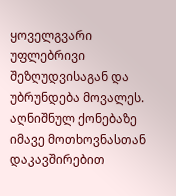ყოველგვარი უფლებრივი შეზღუდვისაგან და უბრუნდება მოვალეს. აღნიშნულ ქონებაზე იმავე მოთხოვნასთან დაკავშირებით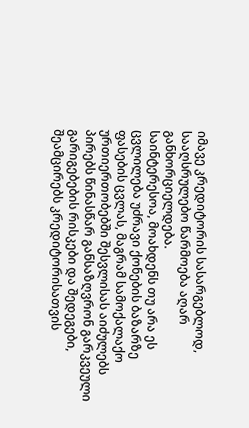იმავე კრედიტორის სასარგებლოდ, სააღსრულებო წარმოება აღარ განხორციელდება.
საინტერესოა, მოახდენს თუ არა ეს ცვლილება უძრავი ქონების ბაზარზე ფასების ცვლას, მაგრამ სამოქალაქო ურთიერთობებში შესვლისას აიძულებს პირებს წინასწარ განსაზღვრონ გარკვეული გარიგებების რისკები და შედეგები, შეამცირებს კრედიტორისათვის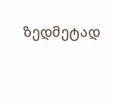ზედმეტად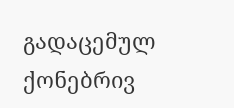გადაცემულ ქონებრივ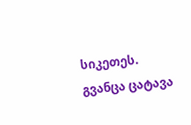სიკეთეს.
გვანცა ცატავა